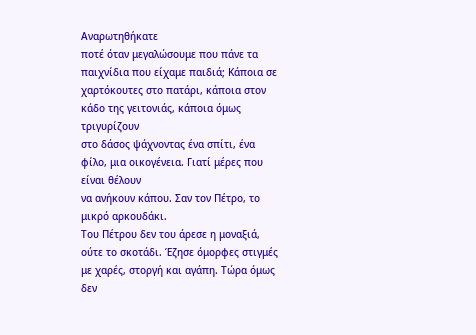Αναρωτηθήκατε
ποτέ όταν μεγαλώσουμε που πάνε τα παιχνίδια που είχαμε παιδιά; Κάποια σε
χαρτόκουτες στο πατάρι, κάποια στον κάδο της γειτονιάς, κάποια όμως τριγυρίζουν
στο δάσος ψάχνοντας ένα σπίτι, ένα φίλο, μια οικογένεια. Γιατί μέρες που είναι θέλουν
να ανήκουν κάπου. Σαν τον Πέτρο, το μικρό αρκουδάκι.
Του Πέτρου δεν του άρεσε η μοναξιά, ούτε το σκοτάδι. Έζησε όμορφες στιγμές με χαρές, στοργή και αγάπη. Τώρα όμως δεν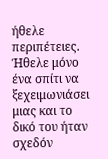ήθελε περιπέτειες. Ήθελε μόνο ένα σπίτι να ξεχειμωνιάσει μιας και το δικό του ήταν σχεδόν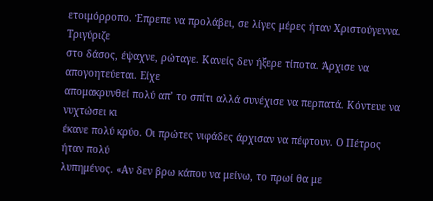ετοιμόρροπο. Έπρεπε να προλάβει, σε λίγες μέρες ήταν Χριστούγεννα.
Τριγύριζε
στο δάσος, έψαχνε, ρώταγε. Κανείς δεν ήξερε τίποτα. Άρχισε να απογοητεύεται. Είχε
απομακρυνθεί πολύ απ’ το σπίτι αλλά συνέχισε να περπατά. Κόντευε να νυχτώσει κι
έκανε πολύ κρύο. Οι πρώτες νιφάδες άρχισαν να πέφτουν. Ο Πέτρος ήταν πολύ
λυπημένος. «Αν δεν βρω κάπου να μείνω, το πρωί θα με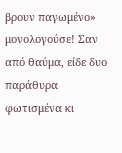βρουν παγωμένο»
μονολογούσε! Σαν από θαύμα, είδε δυο παράθυρα φωτισμένα κι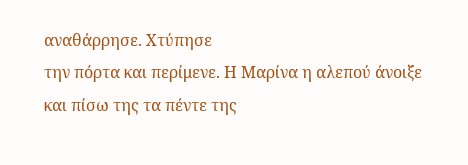αναθάρρησε. Χτύπησε
την πόρτα και περίμενε. Η Μαρίνα η αλεπού άνοιξε και πίσω της τα πέντε της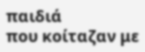παιδιά
που κοίταζαν με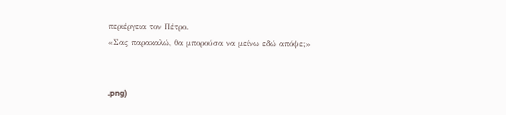περιέργεια τον Πέτρο.
«Σας παρακαλώ, θα μπορούσα να μείνω εδώ απόψε;»


.png)